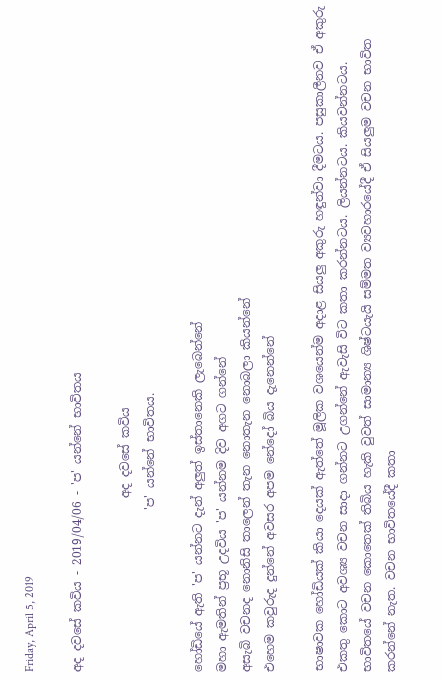Friday, April 5, 2019

අද දවසේ කවිය - 2019/04/06 - 'ප' යන්නේ භාවිතය

                             අද දවසේ කවිය
                           'ප' යන්නේ භාවිතය.

හෝඩියේ ඇති 'ප' යන්නට දැන් අලුත් ඉස්තානෙකි ලැබෙන්නේ
මහා ඇමතින් ප්‍රභූ උදවිය 'ප' යන්නම දිව අගට ගන්නේ
අසැබි වචනද නොනිසි තාලෙන් තැන නොතැන නොබලා කියන්නේ
එහෙම කවුරුද දුන්නේ අවසර අපම නේදෝ බිය දැනෙන්නේ

භාෂාවක හෝඩියක් කියා දෙයක් ඇත්තේ මූලික වශයෙන්ම අදාළ සියලු අකුරු හඳුන්වා දීමටය. පසුකාලීනව ඒ අකුරු එකතු කොට අවශ්‍ය වචන සාදා ගන්නට උගන්නේ ඇවැසි විට කතා කරන්නටය. ලියන්නටය. කියවන්නටය.
භාවිතයේ වචන කොතෙක් තිබිය හැකි වුවත් සාමාන්‍ය ශිෂ්ටයැයි සම්මත ව්‍යවහාරයේදී ඒ සියලුම වචන භාවිත කරන්නේ නැත. වචන භාවිතයේදී කතා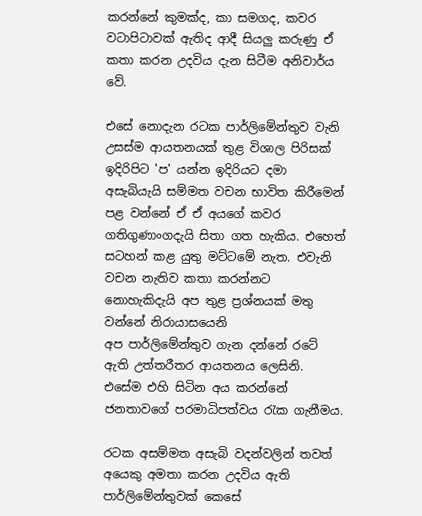කරන්නේ කුමක්ද, කා සමගද, කවර වටාපිටාවක් ඇතිද ආදී සියලු කරුණු ඒ කතා කරන උදවිය දැන සිටීම අනිවාර්ය වේ.

එසේ නොදැන රටක පාර්ලිමේන්තුව වැනි උසස්ම ආයතනයක් තුළ විශාල පිරිසක් ඉදිරිපිට 'ප' යන්න ඉදිරියට දමා අසැබියැයි සම්මත වචන භාවිත කිරීමෙන් පළ වන්නේ ඒ ඒ අයගේ කවර ගතිගුණාංගදැයි සිතා ගත හැකිය. එහෙත් සටහන් කළ යුතු මට්ටමේ නැත. එවැනි වචන නැතිව කතා කරන්නට නොහැකිදැයි අප තුළ ප්‍රශ්නයක් මතු වන්නේ නිරායාසයෙනි
අප පාර්ලිමේන්තුව ගැන දන්නේ රටේ ඇති උත්තරීතර ආයතනය ලෙසිනි. එසේම එහි සිටින අය කරන්නේ ජනතාවගේ පරමාධිපත්වය රැක ගැනීමය.

රටක අසම්මත අසැබි වදන්වලින් තවත් අයෙකු අමතා කරන උදවිය ඇති පාර්ලිමේන්තුවක් කෙසේ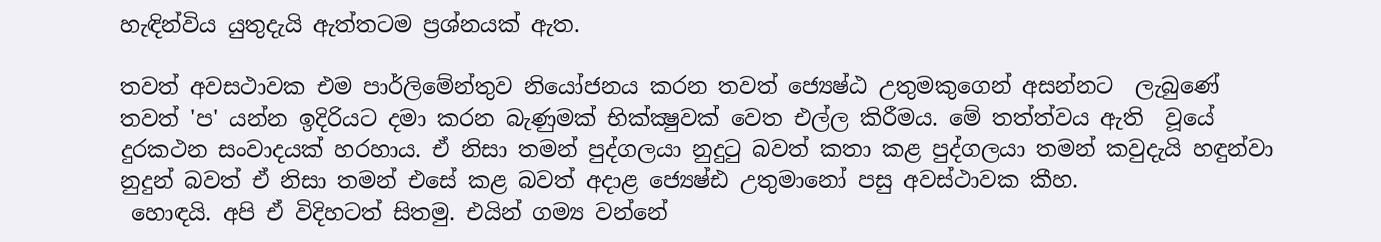හැඳින්විය යුතුදැයි ඇත්තටම ප්‍රශ්නයක් ඇත.

තවත් අවසථාවක එම පාර්ලිමේන්තුව නියෝජනය කරන තවත් ජ්‍යෙෂ්ඨ උතුමකුගෙන් අසන්නට  ලැබුණේ තවත් 'ප' යන්න ඉදිරියට දමා කරන බැණුමක් භික්ක්‍ෂුවක් වෙත එල්ල කිරීමය. මේ තත්ත්වය ඇති  වූයේ දුරකථන සංවාදයක් හරහාය. ඒ නිසා තමන් පුද්ගලයා නුදුටු බවත් කතා කළ පුද්ගලයා තමන් කවුදැයි හඳුන්වා නුදුන් බවත් ඒ නිසා තමන් එසේ කළ බවත් අදාළ ජ්‍යෙෂ්ඪ උතුමානෝ පසු අවස්ථාවක කීහ.
 හොඳයි. අපි ඒ විදිහටත් සිතමු. එයින් ගම්‍ය වන්නේ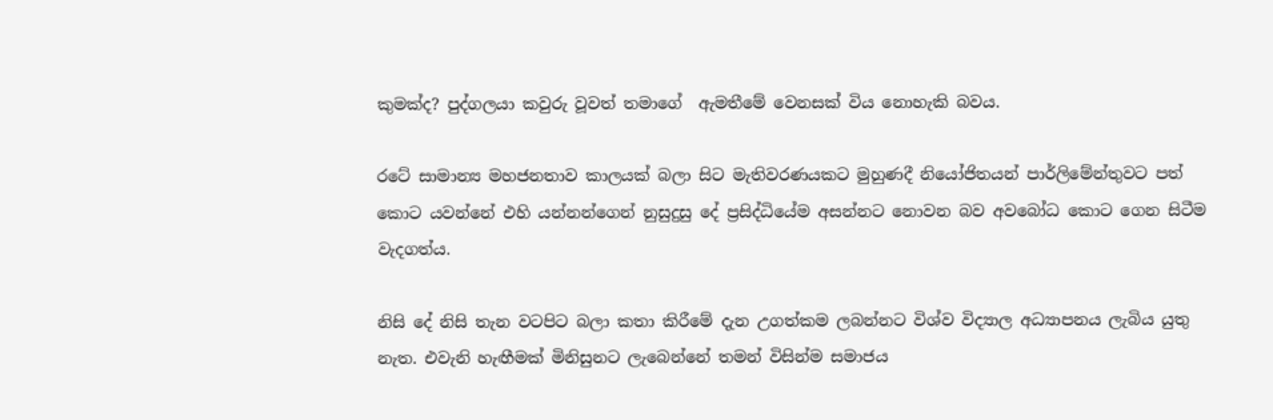කුමක්ද? පුද්ගලයා කවුරු වූවත් තමාගේ  ඇමතීමේ වෙනසක් විය නොහැකි බවය.

රටේ සාමාන්‍ය මහජනතාව කාලයක් බලා සිට මැතිවරණයකට මුහුණදී නියෝජිතයන් පාර්ලිමේන්තුවට පත් කොට යවන්නේ එහි යන්නන්ගෙන් නුසුදුසු දේ ප්‍රසිද්ධියේම අසන්නට නොවන බව අවබෝධ කොට ගෙන සිටීම වැදගත්ය.

නිසි දේ නිසි තැන වටපිට බලා කතා කිරීමේ දැන උගත්කම ලබන්නට විශ්ව විද්‍යාල අධ්‍යාපනය ලැබිය යුතු නැත. එවැනි හැඟීමක් මිනිසුනට ලැබෙන්නේ තමන් විසින්ම සමාජය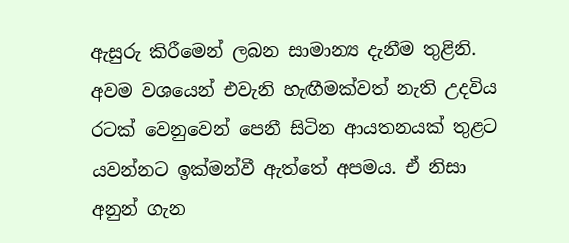ඇසුරු කිරීමෙන් ලබන සාමාන්‍ය දැනීම තුළිනි. අවම වශයෙන් එවැනි හැඟීමක්වත් නැති උදවිය රටක් වෙනුවෙන් පෙනී සිටින ආයතනයක් තුළට යවන්නට ඉක්මන්වී ඇත්තේ අපමය. ඒ නිසා අනුන් ගැන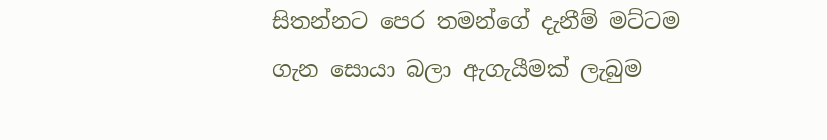සිතන්නට පෙර තමන්ගේ දැනීම් මට්ටම ගැන සොයා බලා ඇගැයීමක් ලැබුම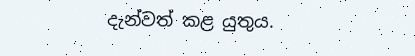දැන්වත් කළ යුතුය.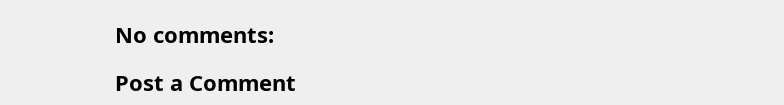No comments:

Post a Comment